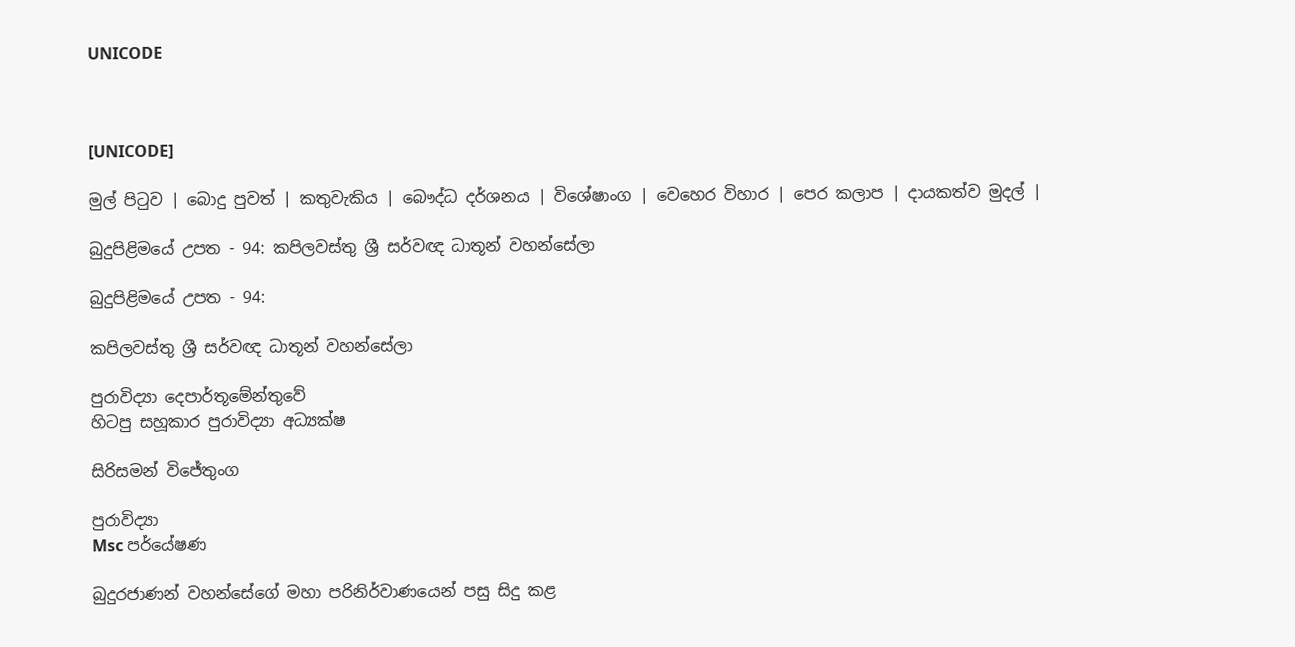UNICODE



[UNICODE]

මුල් පිටුව | බොදු පුවත් | කතුවැකිය | බෞද්ධ දර්ශනය | විශේෂාංග | වෙහෙර විහාර | පෙර කලාප | දායකත්ව මුදල් |

බුදුපිළිමයේ උපත - 94: කපිලවස්තු ශ්‍රී සර්වඥ ධාතූන් වහන්සේලා

බුදුපිළිමයේ උපත - 94:

කපිලවස්තු ශ්‍රී සර්වඥ ධාතූන් වහන්සේලා

පුරාවිද්‍යා දෙපාර්තූමේන්තුවේ
හිටපු සහූකාර පුරාවිද්‍යා අධ්‍යක්ෂ

සිරිසමන් විජේතුංග

පුරාවිද්‍යා
Msc පර්යේෂණ

බුදුරජාණන් වහන්සේගේ මහා පරිනිර්වාණයෙන් පසු සිදු කළ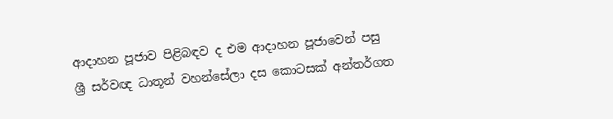ආදාහන පූජාව පිළිබඳව ද එම ආදාහන පූජාවෙන් පසු ශ්‍රී සර්වඥ ධාතූන් වහන්සේලා දස කොටසක් අන්තර්ගත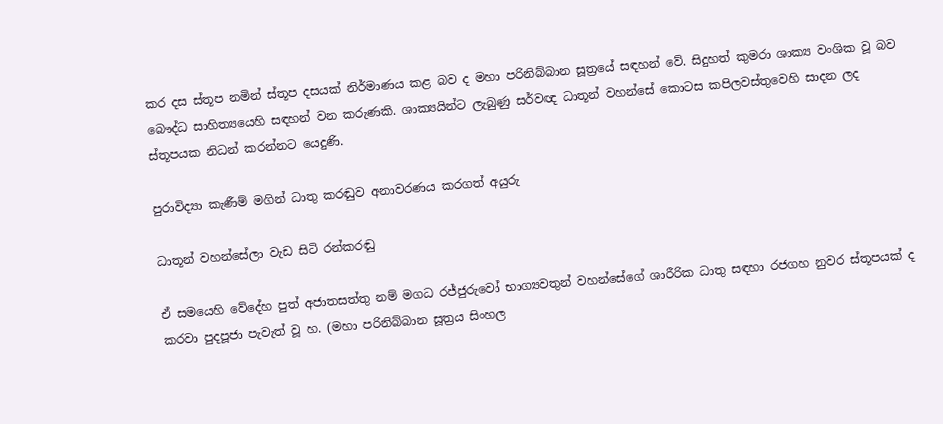කර දස ස්තූප නමින් ස්තූප දසයක් නිර්මාණය කළ බව ද මහා පරිනිබ්බාන සූත්‍රයේ සඳහන් වේ. සිදුහත් කුමරා ශාක්‍ය වංශික වූ බව බෞද්ධ සාහිත්‍යයෙහි සඳහන් වන කරුණකි. ශාක්‍යයින්ට ලැබුණු සර්වඥ ධාතූන් වහන්සේ කොටස කපිලවස්තුවෙහි සාදන ලද ස්තූපයක නිධන් කරන්නට යෙදුණි.

පුරාවිද්‍යා කැණීම් මගින් ධාතු කරඬුව අනාවරණය කරගත් අයුරු

ධාතූන් වහන්සේලා වැඩ සිටි රන්කරඬු

ඒ සමයෙහි වේදේහ පුත් අජාතසත්තු නම් මගධ රජ්ජුරුවෝ භාග්‍යවතුන් වහන්සේගේ ශාරීරික ධාතු සඳහා රජගහ නුවර ස්තූපයක් ද කරවා පුදපූජා පැවැත් වූ හ. (මහා පරිනිබ්බාන සූත්‍රය සිංහල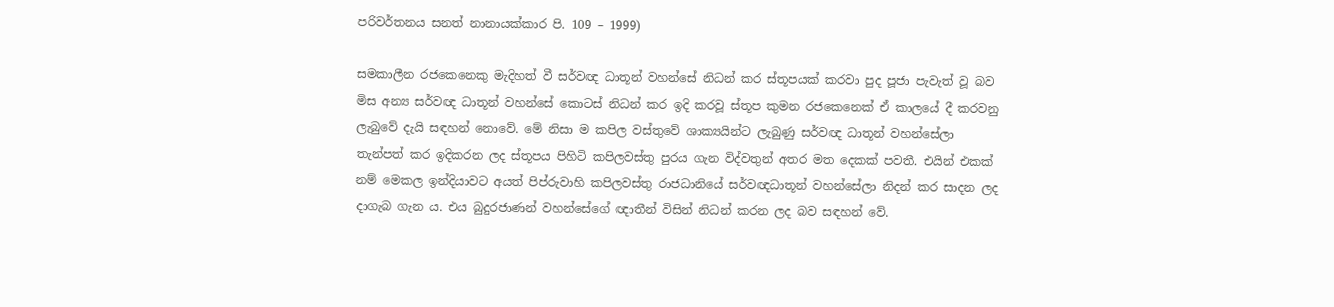පරිවර්තනය සනත් නානායක්කාර පි. 109 – 1999)

සමකාලීන රජකෙනෙකු මැදිහත් වී සර්වඥ ධාතූන් වහන්සේ නිධන් කර ස්තූපයක් කරවා පුද පූජා පැවැත් වූ බව මිස අන්‍ය සර්වඥ ධාතූන් වහන්සේ කොටස් නිධන් කර ඉදි කරවූ ස්තූප කුමන රජකෙනෙක් ඒ කාලයේ දී කරවනු ලැබුවේ දැයි සඳහන් නොවේ. මේ නිසා ම කපිල වස්තුවේ ශාක්‍යයින්ට ලැබුණු සර්වඥ ධාතූන් වහන්සේලා තැන්පත් කර ඉදිකරන ලද ස්තූපය පිහිටි කපිලවස්තු පුරය ගැන විද්වතුන් අතර මත දෙකක් පවතී. එයින් එකක් නම් මෙකල ඉන්දියාවට අයත් පිප්රුවාහි කපිලවස්තු රාජධානියේ සර්වඥධාතූන් වහන්සේලා නිදන් කර සාදන ලද දාගැබ ගැන ය. එය බුදුරජාණන් වහන්සේගේ ඥාතීන් විසින් නිධන් කරන ලද බව සඳහන් වේ.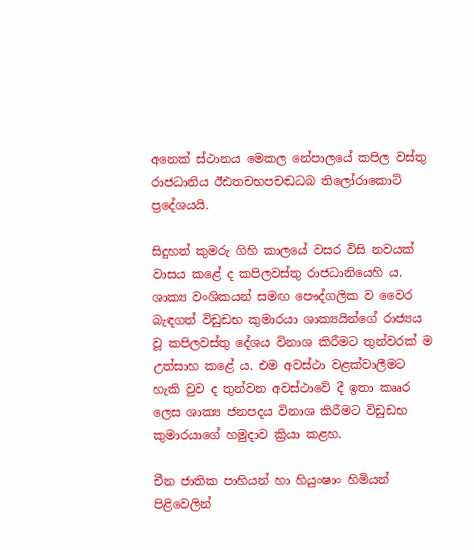අනෙක් ස්ථානය මෙකල නේපාලයේ කපිල වස්තු රාජධානිය ඊඪතචභපචඬධබ තිලෝරාකොට් ප්‍රදේශයයි.

සිදුහත් කුමරු ගිහි කාලයේ වසර විසි නවයක් වාසය කළේ ද කපිලවස්තු රාජධානියෙහි ය. ශාක්‍ය වංශිකයන් සමඟ පෞද්ගලික ව වෛර බැඳගත් විඩුඩභ කුමාරයා ශාක්‍යයින්ගේ රාජ්‍යය වූ කපිලවස්තු දේශය විනාශ කිරීමට තුන්වරක් ම උත්සාහ කළේ ය. එම අවස්ථා වළක්වාලීමට හැකි වුව ද තුන්වන අවස්ථාවේ දී ඉතා කෲර ලෙස ශාක්‍ය ජනපදය විනාශ කිරීමට විඩුඩභ කුමාරයාගේ හමුදාව ක්‍රියා කළහ.

චීන ජාතික පාහියන් හා හියුංෂාං හිමියන් පිළිවෙලින්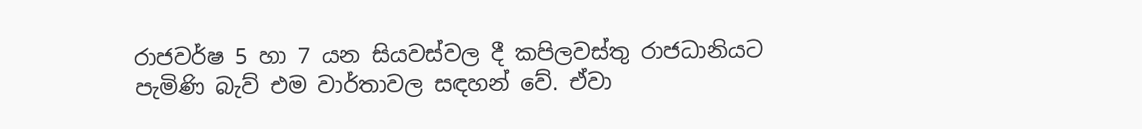රාජවර්ෂ 5 හා 7 යන සියවස්වල දී කපිලවස්තු රාජධානියට පැමිණි බැව් එම වාර්තාවල සඳහන් වේ. ඒවා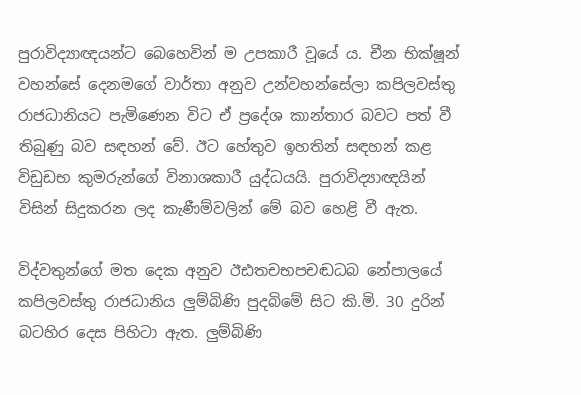පුරාවිද්‍යාඥයන්ට බෙහෙවින් ම උපකාරී වූයේ ය. චීන භික්ෂූන් වහන්සේ දෙනමගේ වාර්තා අනුව උන්වහන්සේලා කපිලවස්තු රාජධානියට පැමිණෙන විට ඒ ප්‍රදේශ කාන්තාර බවට පත් වී තිබුණු බව සඳහන් වේ. ඊට හේතුව ඉහතින් සඳහන් කළ විඩුඩභ කුමරුන්ගේ විනාශකාරී යුද්ධයයි. පුරාවිද්‍යාඥයින් විසින් සිදුකරන ලද කැණීම්වලින් මේ බව හෙළි වී ඇත.

විද්වතුන්ගේ මත දෙක අනුව ඊඪතචභපචඬධබ නේපාලයේ කපිලවස්තු රාජධානිය ලුම්බිණි පුදබිමේ සිට කි.මි. 30 දුරින් බටහිර දෙස පිහිටා ඇත. ලුම්බිණි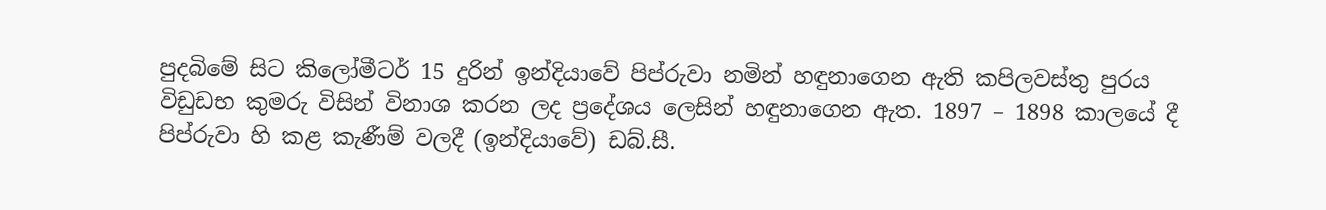පුදබිමේ සිට කිලෝමීටර් 15 දුරින් ඉන්දියාවේ පිප්රුවා නමින් හඳුනාගෙන ඇති කපිලවස්තු පුරය විඩුඩභ කුමරු විසින් විනාශ කරන ලද ප්‍රදේශය ලෙසින් හඳුනාගෙන ඇත. 1897 – 1898 කාලයේ දී පිප්රුවා හි කළ කැණීම් වලදී (ඉන්දියාවේ) ඩබ්.සී.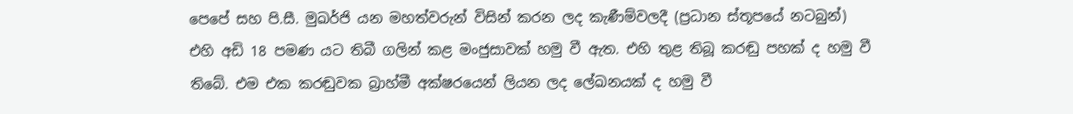පෙපේ සහ පි.සී. මුඛර්ජි යන මහත්වරුන් විසින් කරන ලද කැණීම්වලදී (ප්‍රධාන ස්තූපයේ නටබුන්) එහි අඩි 18 පමණ යට තිබී ගලින් කළ මංජුසාවක් හමු වී ඇත. එහි තුළ තිබූ කරඬු පහක් ද හමු වී තිබේ. එම එක කරඬුවක බ්‍රාහ්මී අක්ෂරයෙන් ලියන ලද ලේඛනයක් ද හමු වී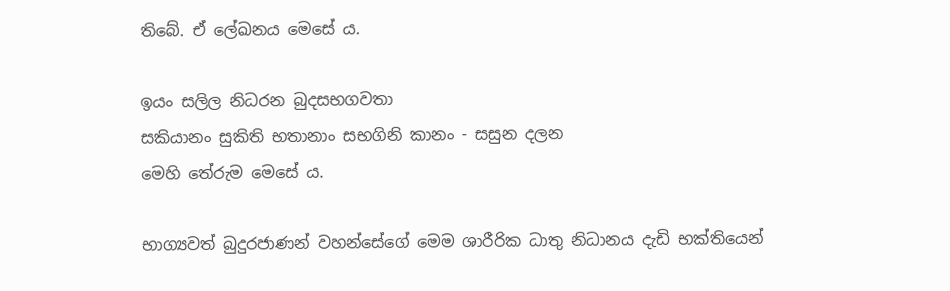තිබේ. ඒ ලේඛනය මෙසේ ය.

ඉයං සලිල නිධරන බුදසභගවතා
සකියානං සුකිති භතානාං සභගිනි කානං - සසුන දලන
මෙහි තේරුම මෙසේ ය.

භාග්‍යවත් බුදුරජාණන් වහන්සේගේ මෙම ශාරීරික ධාතු නිධානය දැඩි භක්තියෙන්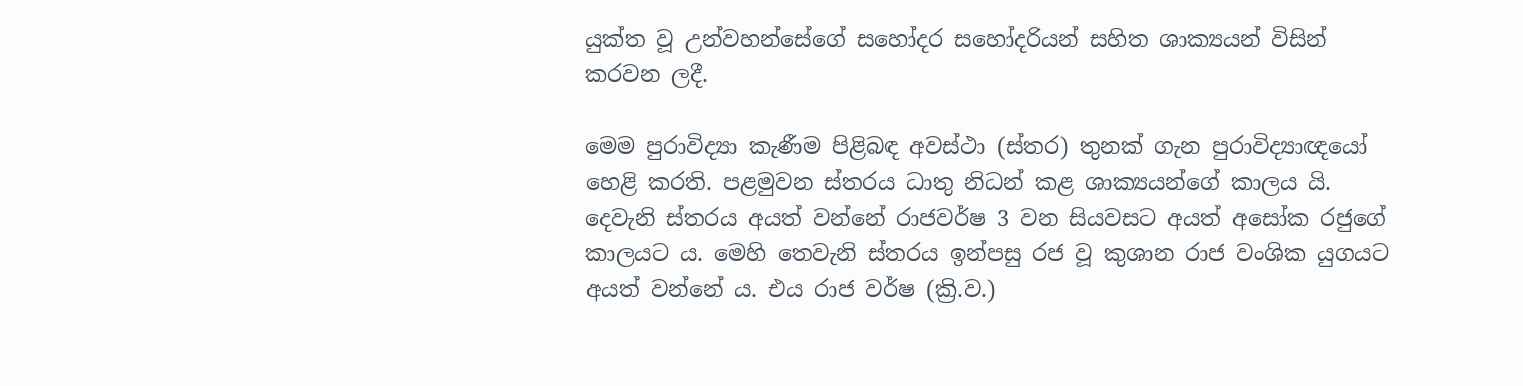යුක්ත වූ උන්වහන්සේගේ සහෝදර සහෝදරියන් සහිත ශාක්‍යයන් විසින් කරවන ලදී.

මෙම පුරාවිද්‍යා කැණීම පිළිබඳ අවස්ථා (ස්තර) තුනක් ගැන පුරාවිද්‍යාඥයෝ හෙළි කරති. පළමුවන ස්තරය ධාතු නිධන් කළ ශාක්‍යයන්ගේ කාලය යි. දෙවැනි ස්තරය අයත් වන්නේ රාජවර්ෂ 3 වන සියවසට අයත් අසෝක රජුගේ කාලයට ය. මෙහි තෙවැනි ස්තරය ඉන්පසු රජ වූ කුශාන රාජ වංශික යුගයට අයත් වන්නේ ය. එය රාජ වර්ෂ (ක්‍රි.ව.)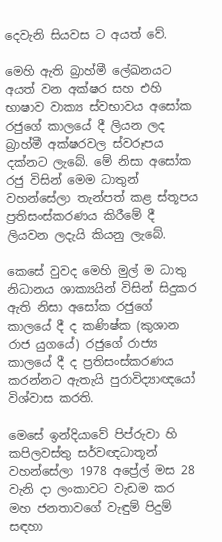දෙවැනි සියවස ට අයත් වේ.

මෙහි ඇති බ්‍රාහ්මී ලේඛනයට අයත් වන අක්ෂර සහ එහි භාෂාව වාක්‍ය ස්වභාවය අසෝක රජුගේ කාලයේ දී ලියන ලද බ්‍රාහ්මී අක්ෂරවල ස්වරූපය දක්නට ලැබේ. මේ නිසා අසෝක රජු විසින් මෙම ධාතුන් වහන්සේලා තැන්පත් කළ ස්තූපය ප්‍රතිසංස්කරණය කිරීමේ දී ලියවන ලදැයි කියනු ලැබේ.

කෙසේ වුවද මෙහි මුල් ම ධාතු නිධානය ශාක්‍යයින් විසින් සිදුකර ඇති නිසා අසෝක රජුගේ කාලයේ දී ද කණිෂ්ක (කුශාන රාජ යුගයේ) රජුගේ රාජ්‍ය කාලයේ දී ද ප්‍රතිසංස්කරණය කරන්නට ඇතැයි පුරාවිද්‍යාඥයෝ විශ්වාස කරති.

මෙසේ ඉන්දියාවේ පිප්රුවා හි කපිලවස්තු සර්වඥධාතූන් වහන්සේලා 1978 අප්‍රේල් මස 28 වැනි දා ලංකාවට වැඩම කර මහ ජනතාවගේ වැඳුම් පිදුම් සඳහා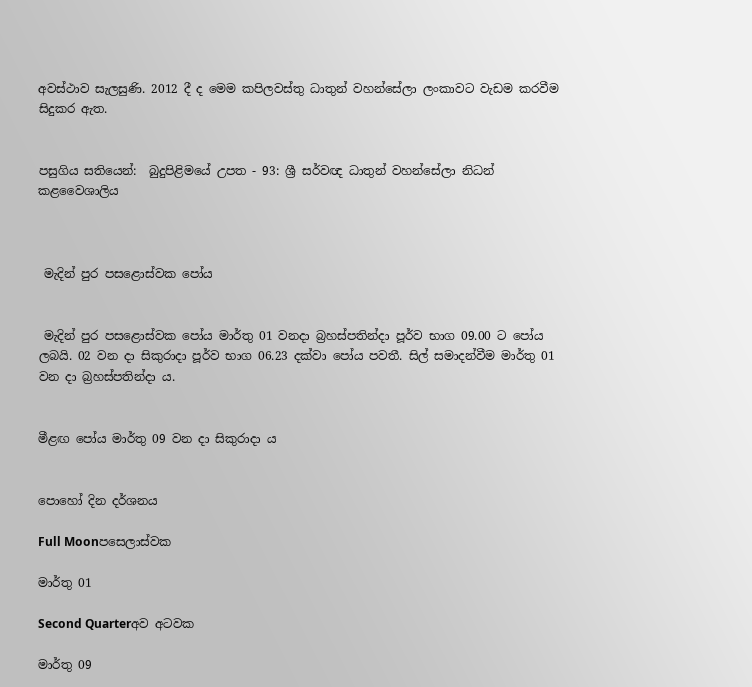අවස්ථාව සැලසුණි. 2012 දී ද මෙම කපිලවස්තු ධාතුන් වහන්සේලා ලංකාවට වැඩම කරවීම සිදුකර ඇත.


පසුගිය සතියෙන්:  බුදුපිළිමයේ උපත - 93: ශ්‍රී සර්වඥ ධාතුන් වහන්සේලා නිධන් කළවෛශාලිය



 මැදින් පුර පසළොස්වක පෝය


 මැදින් පුර පසළොස්වක පෝය මාර්තු 01 වනදා බ්‍රහස්පතින්දා පූර්ව භාග 09.00 ට පෝය ලබයි. 02 වන දා සිකුරාදා පූර්ව භාග 06.23 දක්වා පෝය පවතී. සිල් සමාදන්වීම මාර්තු 01 වන දා බ්‍රහස්පතින්දා ය.


මීළඟ පෝය මාර්තු 09 වන දා සිකුරාදා ය


පොහෝ දින දර්ශනය

Full Moonපසෙලාස්වක

මාර්තු 01

Second Quarterඅව අටවක

මාර්තු 09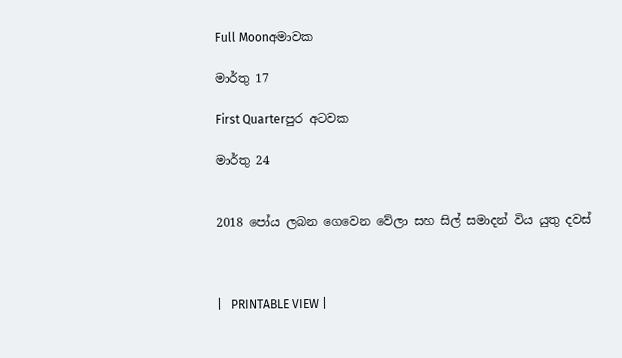Full Moonඅමාවක

මාර්තු 17

First Quarterපුර අටවක

මාර්තු 24


2018 පෝය ලබන ගෙවෙන වේලා සහ සිල් සමාදන් විය යුතු දවස්



|   PRINTABLE VIEW |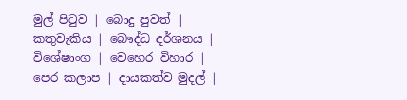මුල් පිටුව | බොදු පුවත් | කතුවැකිය | බෞද්ධ දර්ශනය | විශේෂාංග | වෙහෙර විහාර | පෙර කලාප | දායකත්ව මුදල් |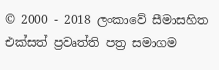© 2000 - 2018 ලංකාවේ සීමාසහිත එක්සත් ප්‍රවෘත්ති පත්‍ර සමාගම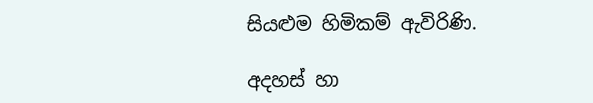සියළුම හිමිකම් ඇවිරිණි.

අදහස් හා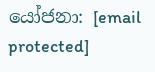යෝජනා: [email protected]